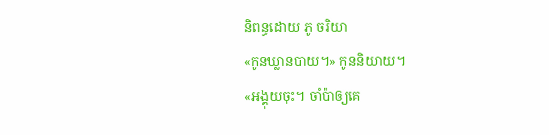និពន្ធដោយ ភូ ចរិយា
«កូនឃ្លានបាយ។» កូននិយាយ។
«អង្គុយចុះ។ ចាំប៉ាឲ្យគេ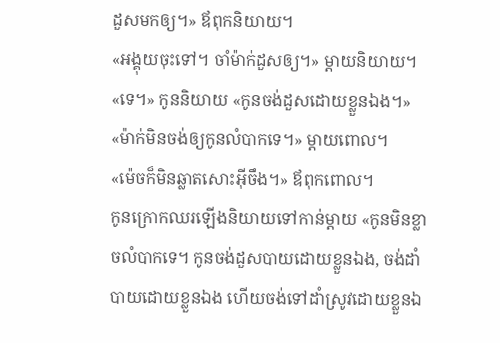ដួសមកឲ្យ។» ឪពុកនិយាយ។
«អង្គុយចុះទៅ។ ចាំម៉ាក់ដួសឲ្យ។» ម្តាយនិយាយ។
«ទេ។» កូននិយាយ «កូនចង់ដួសដោយខ្លួនឯង។»
«ម៉ាក់មិនចង់ឲ្យកូនលំបាកទេ។» ម្តាយពោល។
«ម៉េចក៏មិនឆ្លាតសោះអ៊ីចឹង។» ឪពុកពោល។
កូនក្រោកឈរឡើងនិយាយទៅកាន់ម្តាយ «កូនមិនខ្លាចលំបាកទេ។ កូនចង់ដួសបាយដោយខ្លួនឯង, ចង់ដាំបាយដោយខ្លួនឯង ហើយចង់ទៅដាំស្រូវដោយខ្លួនឯ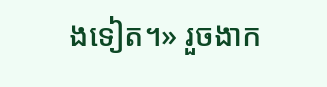ងទៀត។» រួចងាក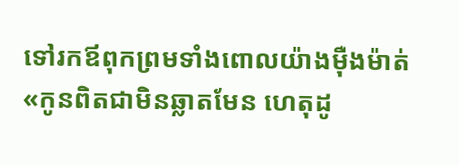ទៅរកឪពុកព្រមទាំងពោលយ៉ាងម៉ឺងម៉ាត់ «កូនពិតជាមិនឆ្លាតមែន ហេតុដូ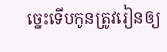ច្នេះទើបកូនត្រូវរៀនឲ្យ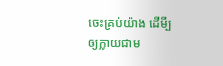ចេះគ្រប់យ៉ាង ដើមី្បឲ្យក្លាយជាម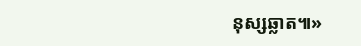នុស្សឆ្លាត៕»